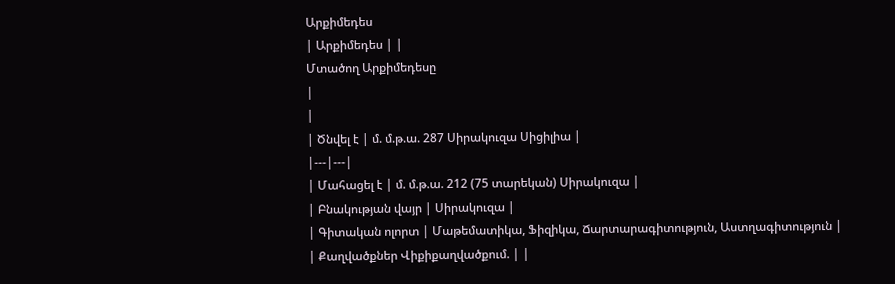Արքիմեդես
| Արքիմեդես | |
Մտածող Արքիմեդեսը
|
|
| Ծնվել է | մ. մ.թ.ա. 287 Սիրակուզա Սիցիլիա |
|---|---|
| Մահացել է | մ. մ.թ.ա. 212 (75 տարեկան) Սիրակուզա |
| Բնակության վայր | Սիրակուզա |
| Գիտական ոլորտ | Մաթեմատիկա, Ֆիզիկա, Ճարտարագիտություն, Աստղագիտություն |
| Քաղվածքներ Վիքիքաղվածքում. | |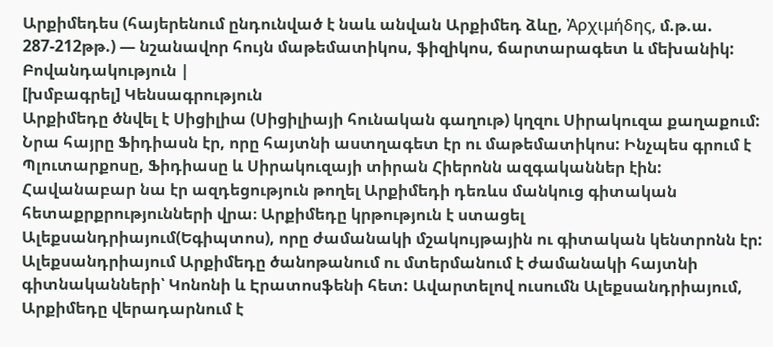Արքիմեդես (հայերենում ընդունված է նաև անվան Արքիմեդ ձևը, Ἀρχιμήδης, մ.թ.ա. 287-212թթ.) — նշանավոր հույն մաթեմատիկոս, ֆիզիկոս, ճարտարագետ և մեխանիկ:
Բովանդակություն |
[խմբագրել] Կենսագրություն
Արքիմեդը ծնվել է Սիցիլիա (Սիցիլիայի հունական գաղութ) կղզու Սիրակուզա քաղաքում: Նրա հայրը Ֆիդիասն էր, որը հայտնի աստղագետ էր ու մաթեմատիկոս: Ինչպես գրում է Պլուտարքոսը, Ֆիդիասը և Սիրակուզայի տիրան Հիերոնն ազգականներ էին: Հավանաբար նա էր ազդեցություն թողել Արքիմեդի դեռևս մանկուց գիտական հետաքրքրությունների վրա։ Արքիմեդը կրթություն է ստացել Ալեքսանդրիայում(Եգիպտոս), որը ժամանակի մշակույթային ու գիտական կենտրոնն էր: Ալեքսանդրիայում Արքիմեդը ծանոթանում ու մտերմանում է ժամանակի հայտնի գիտնականների՝ Կոնոնի և Էրատոսֆենի հետ: Ավարտելով ուսումն Ալեքսանդրիայում, Արքիմեդը վերադարնում է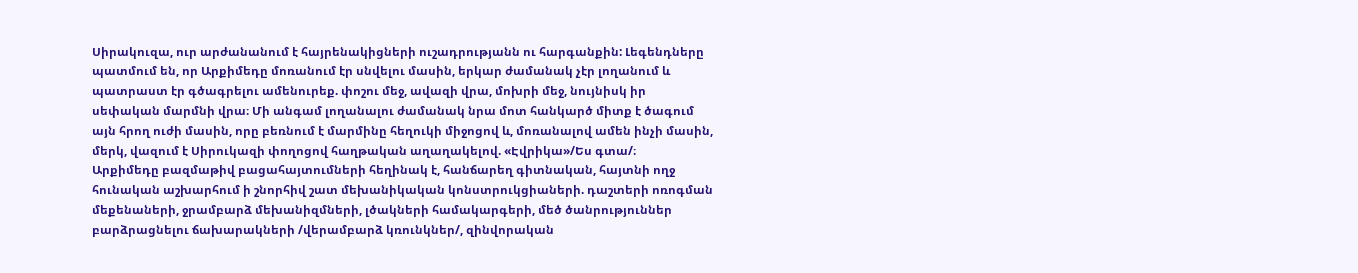Սիրակուզա, ուր արժանանում է հայրենակիցների ուշադրությանն ու հարգանքին: Լեգենդները պատմում են, որ Արքիմեդը մոռանում էր սնվելու մասին, երկար ժամանակ չէր լողանում և պատրաստ էր գծագրելու ամենուրեք. փոշու մեջ, ավազի վրա, մոխրի մեջ, նույնիսկ իր սեփական մարմնի վրա։ Մի անգամ լողանալու ժամանակ նրա մոտ հանկարծ միտք է ծագում այն հրող ուժի մասին, որը բեռնում է մարմինը հեղուկի միջոցով և, մոռանալով ամեն ինչի մասին, մերկ, վազում է Սիրուկազի փողոցով հաղթական աղաղակելով. «Էվրիկա»/Ես գտա/։
Արքիմեդը բազմաթիվ բացահայտումների հեղինակ է, հանճարեղ գիտնական, հայտնի ողջ հունական աշխարհում ի շնորհիվ շատ մեխանիկական կոնստրուկցիաների. դաշտերի ոռոգման մեքենաների, ջրամբարձ մեխանիզմների, լծակների համակարգերի, մեծ ծանրություններ բարձրացնելու ճախարակների /վերամբարձ կռունկներ/, զինվորական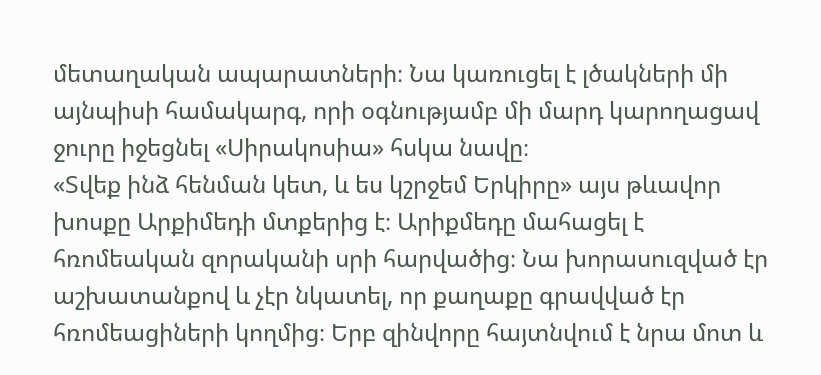մետաղական ապարատների։ Նա կառուցել է լծակների մի այնպիսի համակարգ, որի օգնությամբ մի մարդ կարողացավ ջուրը իջեցնել «Սիրակոսիա» հսկա նավը։
«Տվեք ինձ հենման կետ, և ես կշրջեմ Երկիրը» այս թևավոր խոսքը Արքիմեդի մտքերից է։ Արիքմեդը մահացել է հռոմեական զորականի սրի հարվածից։ Նա խորասուզված էր աշխատանքով և չէր նկատել, որ քաղաքը գրավված էր հռոմեացիների կողմից։ Երբ զինվորը հայտնվում է նրա մոտ և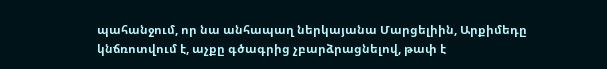պահանջում, որ նա անհապաղ ներկայանա Մարցելիին, Արքիմեդը կնճռոտվում է, աչքը գծագրից չբարձրացնելով, թափ է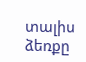տալիս ձեռքը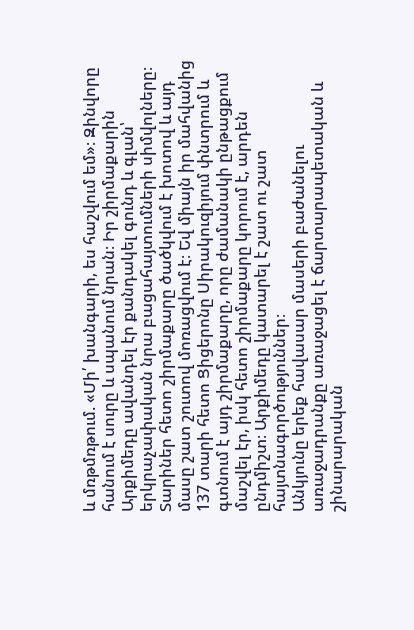և մռթմռթում. «Մի՛ խանգարի, ես հաշվում եմ»։ Զինվորը հանում է սուրը և սպանում նրան։ Իր շիրմաքարին Արքիմեդը ավանդել էր քանդակել գունդ և գլան՝ երկրաչափական նրա բացահայտումների սիմվոլները։ Տարիներ հետո շիրմաքարը ծածկվում է խոտով և այդ մասը շատ շուտով մոռացվում է։ Եվ միայն իր մահվանից 137 տարի հետո Ցիցերոնը Սիրակուզիյում փնտրում և գտնում է այդ շիրմաքարը, որը ժամանակի ընթացքում մաշվել էր, իսկ հետո շիրմաքարը կորում է, արդեն ընդմիշտ։ Արքիմեդը կատարել է շատ ու շատ հայտնագործություններ։
Անկյունը երեք հավասար մասերի բաժանելու առաջադրանքը առաջացել է ճարտարապետական և շինարարական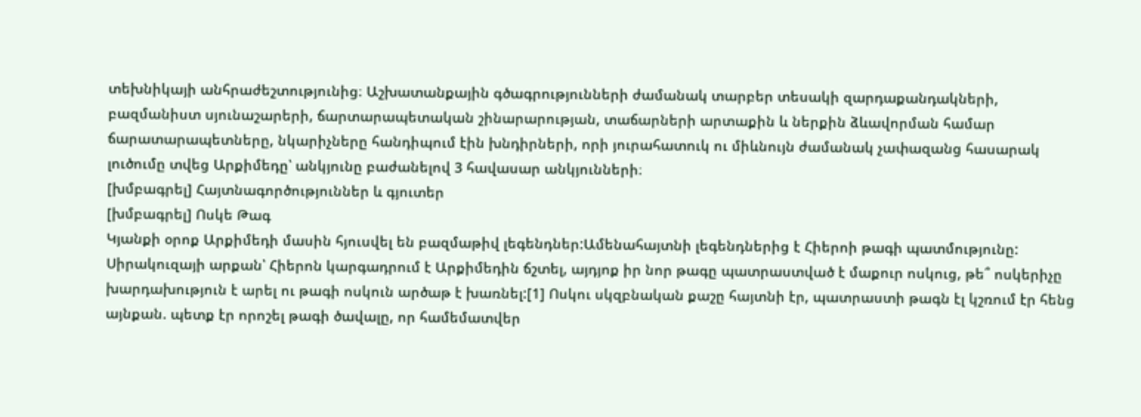տեխնիկայի անհրաժեշտությունից։ Աշխատանքային գծագրությունների ժամանակ տարբեր տեսակի զարդաքանդակների, բազմանիստ սյունաշարերի, ճարտարապետական շինարարության, տաճարների արտաքին և ներքին ձևավորման համար ճարատարապետները, նկարիչները հանդիպում էին խնդիրների, որի յուրահատուկ ու միևնույն ժամանակ չափազանց հասարակ լուծումը տվեց Արքիմեդը՝ անկյունը բաժանելով 3 հավասար անկյունների։
[խմբագրել] Հայտնագործություններ և գյուտեր
[խմբագրել] Ոսկե Թագ
Կյանքի օրոք Արքիմեդի մասին հյուսվել են բազմաթիվ լեգենդներ:Ամենահայտնի լեգենդներից է Հիերոի թագի պատմությունը: Սիրակուզայի արքան՝ Հիերոն կարգադրում է Արքիմեդին ճշտել, այդյոք իր նոր թագը պատրաստված է մաքուր ոսկուց, թե՞ ոսկերիչը խարդախություն է արել ու թագի ոսկուն արծաթ է խառնել:[1] Ոսկու սկզբնական քաշը հայտնի էր, պատրաստի թագն էլ կշռում էր հենց այնքան. պետք էր որոշել թագի ծավալը, որ համեմատվեր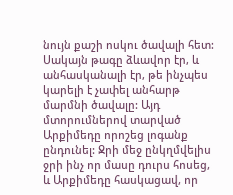նույն քաշի ոսկու ծավալի հետ: Սակայն թագը ձևավոր էր, և անհասկանալի էր, թե ինչպես կարելի է չափել անհարթ մարմնի ծավալը: Այդ մտորումներով տարված Արքիմեդը որոշեց լոգանք ընդունել: Ջրի մեջ ընկղմվելիս ջրի ինչ որ մասը դուրս հոսեց, և Արքիմեդը հասկացավ, որ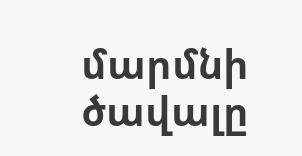մարմնի ծավալը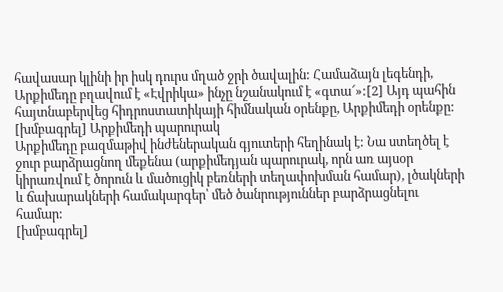հավասար կլինի իր իսկ դուրս մղած ջրի ծավալին: Համաձայն լեգենդի, Արքիմեդը բղավում է «Էվրիկա» ինչը նշանակում է «գտա՜»:[2] Այդ պահին հայտնաբերվեց հիդրոստատիկայի հիմնական օրենքը, Արքիմեդի օրենքը:
[խմբագրել] Արքիմեդի պարուրակ
Արքիմեդը բազմաթիվ ինժեներական գյուտերի հեղինակ է: Նա ստեղծել է ջուր բարձրացնող մեքենա (արքիմեդյան պարուրակ, որն առ այսօր կիրառվում է ծորուն և մածուցիկ բեռների տեղափոխման համար), լծակների և ճախարակների համակարգեր՝ մեծ ծանրություններ բարձրացնելու համար:
[խմբագրել]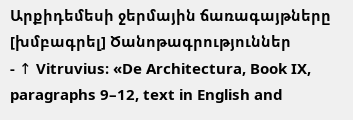Արքիդեմեսի ջերմային ճառագայթները
[խմբագրել] Ծանոթագրություններ
- ↑ Vitruvius։ «De Architectura, Book IX, paragraphs 9–12, text in English and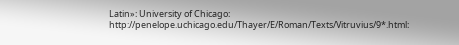Latin»։ University of Chicago։ http://penelope.uchicago.edu/Thayer/E/Roman/Texts/Vitruvius/9*.html։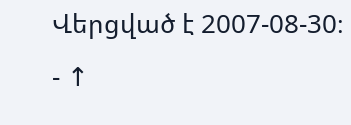Վերցված է 2007-08-30։
- ↑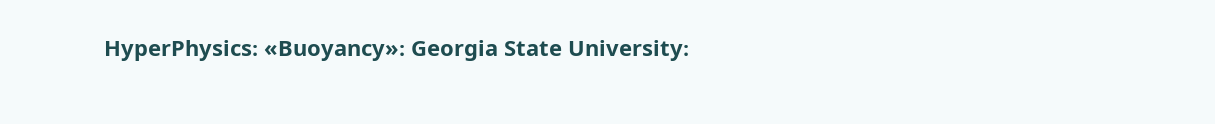HyperPhysics։ «Buoyancy»։ Georgia State University։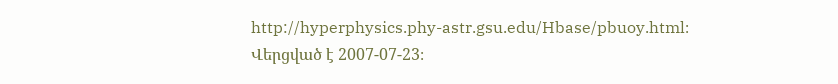http://hyperphysics.phy-astr.gsu.edu/Hbase/pbuoy.html։ Վերցված է 2007-07-23։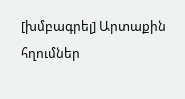[խմբագրել] Արտաքին հղումներ